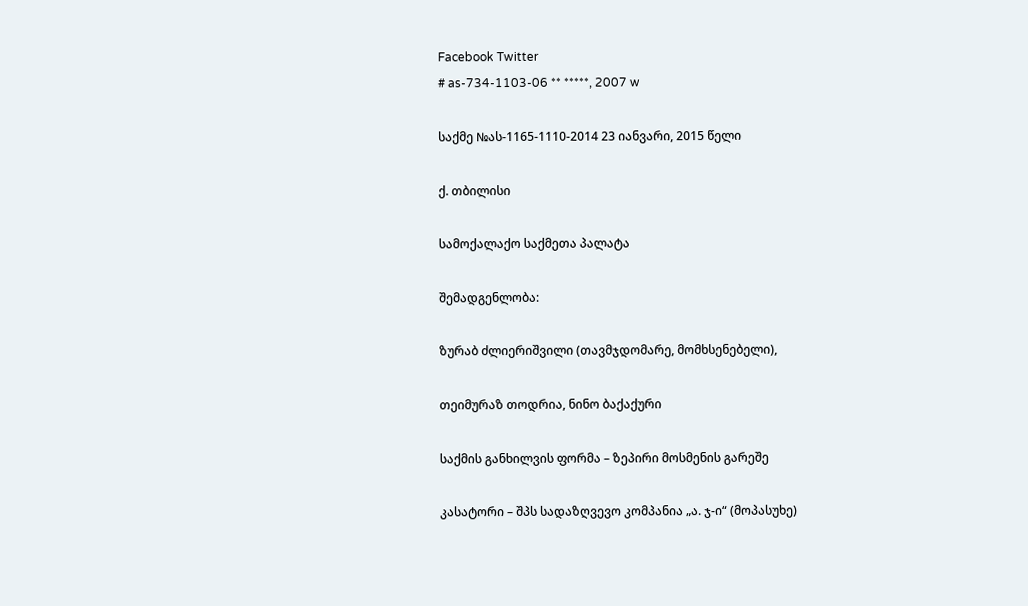Facebook Twitter
# as-734-1103-06 ** *****, 2007 w

საქმე №ას-1165-1110-2014 23 იანვარი, 2015 წელი

ქ. თბილისი

სამოქალაქო საქმეთა პალატა

შემადგენლობა:

ზურაბ ძლიერიშვილი (თავმჯდომარე, მომხსენებელი),

თეიმურაზ თოდრია, ნინო ბაქაქური

საქმის განხილვის ფორმა – ზეპირი მოსმენის გარეშე

კასატორი – შპს სადაზღვევო კომპანია „ა. ჯ-ი“ (მოპასუხე)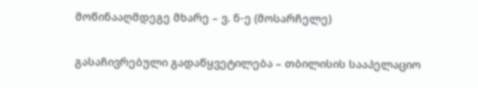მოწინააღმდეგე მხარე – ვ. ნ-ე (მოსარჩელე)

გასაჩივრებული გადაწყვეტილება – თბილისის სააპელაციო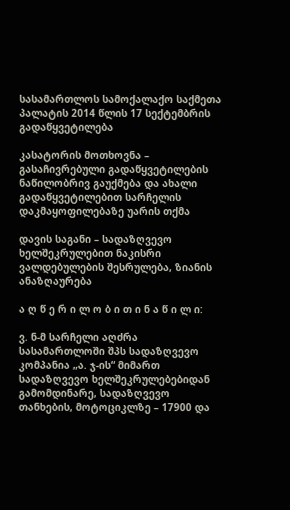სასამართლოს სამოქალაქო საქმეთა პალატის 2014 წლის 17 სექტემბრის გადაწყვეტილება

კასატორის მოთხოვნა – გასაჩივრებული გადაწყვეტილების ნაწილობრივ გაუქმება და ახალი გადაწყვეტილებით სარჩელის დაკმაყოფილებაზე უარის თქმა

დავის საგანი – სადაზღვევო ხელშეკრულებით ნაკისრი ვალდებულების შესრულება, ზიანის ანაზღაურება

ა ღ წ ე რ ი ლ ო ბ ი თ ი ნ ა წ ი ლ ი:

ვ. ნ-მ სარჩელი აღძრა სასამართლოში შპს სადაზღვევო კომპანია „ა. ჯ-ის“ მიმართ სადაზღვევო ხელშეკრულებებიდან გამომდინარე, სადაზღვევო თანხების, მოტოციკლზე – 17900 და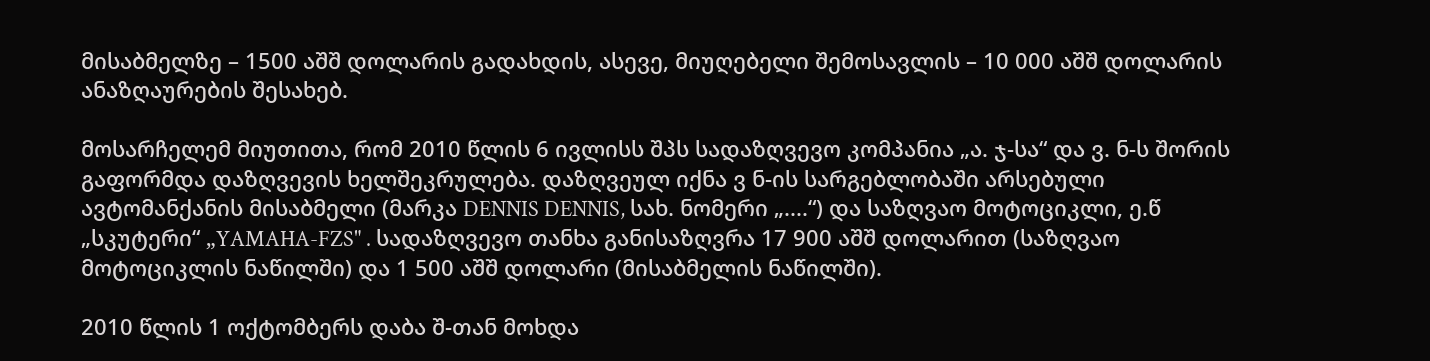მისაბმელზე – 1500 აშშ დოლარის გადახდის, ასევე, მიუღებელი შემოსავლის – 10 000 აშშ დოლარის ანაზღაურების შესახებ.

მოსარჩელემ მიუთითა, რომ 2010 წლის 6 ივლისს შპს სადაზღვევო კომპანია „ა. ჯ-სა“ და ვ. ნ-ს შორის გაფორმდა დაზღვევის ხელშეკრულება. დაზღვეულ იქნა ვ ნ-ის სარგებლობაში არსებული ავტომანქანის მისაბმელი (მარკა DENNIS DENNIS, სახ. ნომერი „....“) და საზღვაო მოტოციკლი, ე.წ „სკუტერი“ „YAMAHA-FZS" . სადაზღვევო თანხა განისაზღვრა 17 900 აშშ დოლარით (საზღვაო მოტოციკლის ნაწილში) და 1 500 აშშ დოლარი (მისაბმელის ნაწილში).

2010 წლის 1 ოქტომბერს დაბა შ-თან მოხდა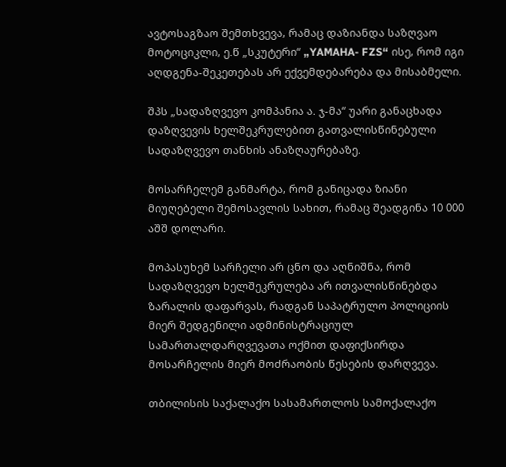ავტოსაგზაო შემთხვევა, რამაც დაზიანდა საზღვაო მოტოციკლი, ე.წ „სკუტერი“ „YAMAHA- FZS“ ისე, რომ იგი აღდგენა-შეკეთებას არ ექვემდებარება და მისაბმელი.

შპს „სადაზღვევო კომპანია ა. ჯ-მა“ უარი განაცხადა დაზღვევის ხელშეკრულებით გათვალისწინებული სადაზღვევო თანხის ანაზღაურებაზე.

მოსარჩელემ განმარტა, რომ განიცადა ზიანი მიუღებელი შემოსავლის სახით, რამაც შეადგინა 10 000 აშშ დოლარი.

მოპასუხემ სარჩელი არ ცნო და აღნიშნა, რომ სადაზღვევო ხელშეკრულება არ ითვალისწინებდა ზარალის დაფარვას, რადგან საპატრულო პოლიციის მიერ შედგენილი ადმინისტრაციულ სამართალდარღვევათა ოქმით დაფიქსირდა მოსარჩელის მიერ მოძრაობის წესების დარღვევა.

თბილისის საქალაქო სასამართლოს სამოქალაქო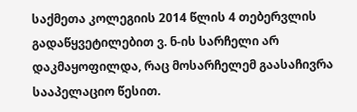საქმეთა კოლეგიის 2014 წლის 4 თებერვლის გადაწყვეტილებით ვ. ნ-ის სარჩელი არ დაკმაყოფილდა, რაც მოსარჩელემ გაასაჩივრა სააპელაციო წესით.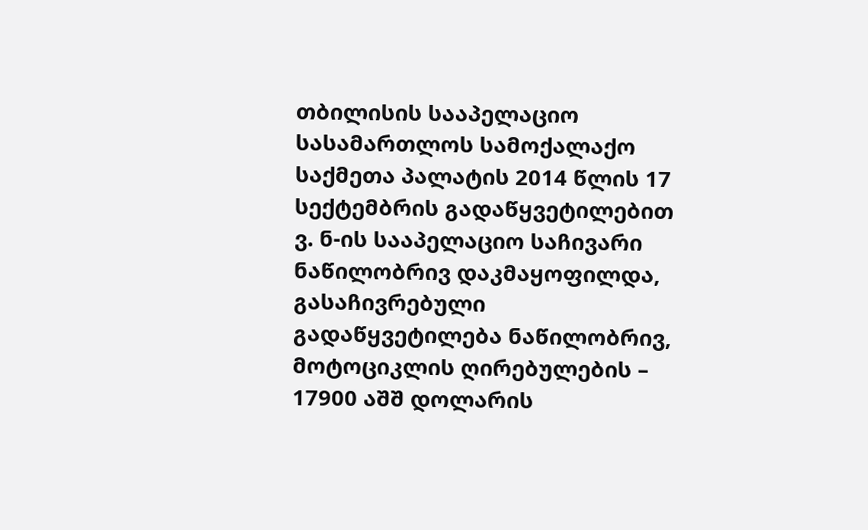თბილისის სააპელაციო სასამართლოს სამოქალაქო საქმეთა პალატის 2014 წლის 17 სექტემბრის გადაწყვეტილებით ვ. ნ-ის სააპელაციო საჩივარი ნაწილობრივ დაკმაყოფილდა, გასაჩივრებული გადაწყვეტილება ნაწილობრივ, მოტოციკლის ღირებულების – 17900 აშშ დოლარის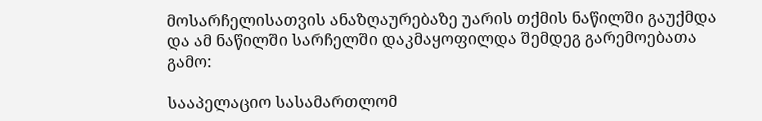მოსარჩელისათვის ანაზღაურებაზე უარის თქმის ნაწილში გაუქმდა და ამ ნაწილში სარჩელში დაკმაყოფილდა შემდეგ გარემოებათა გამო:

სააპელაციო სასამართლომ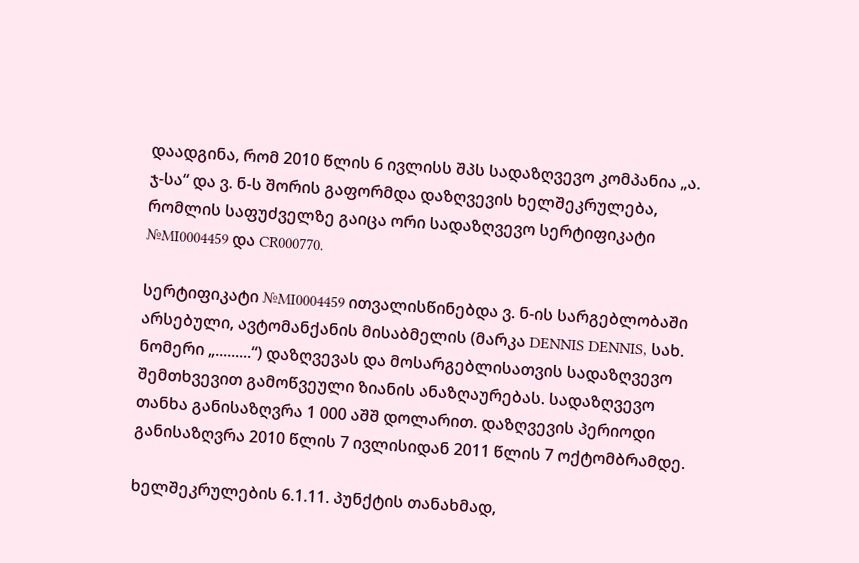დაადგინა, რომ 2010 წლის 6 ივლისს შპს სადაზღვევო კომპანია „ა. ჯ-სა“ და ვ. ნ-ს შორის გაფორმდა დაზღვევის ხელშეკრულება, რომლის საფუძველზე გაიცა ორი სადაზღვევო სერტიფიკატი №MI0004459 და CR000770.

სერტიფიკატი №MI0004459 ითვალისწინებდა ვ. ნ-ის სარგებლობაში არსებული, ავტომანქანის მისაბმელის (მარკა DENNIS DENNIS, სახ. ნომერი „.........“) დაზღვევას და მოსარგებლისათვის სადაზღვევო შემთხვევით გამოწვეული ზიანის ანაზღაურებას. სადაზღვევო თანხა განისაზღვრა 1 000 აშშ დოლარით. დაზღვევის პერიოდი განისაზღვრა 2010 წლის 7 ივლისიდან 2011 წლის 7 ოქტომბრამდე.

ხელშეკრულების 6.1.11. პუნქტის თანახმად,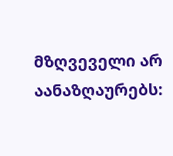მზღვეველი არ აანაზღაურებს: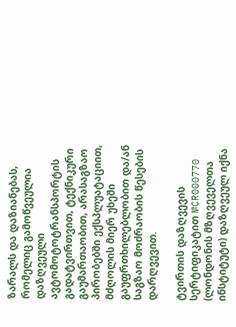ზარალს და დაზიანებას, რომელიც გამოწვეულია დაზღვეული ავტომოტოტრანსპორტის გადატვირთვით, ტექნიკური გაუმართაობით, არასაგზაო პირობებში ექსპლუატაციით, მძღოლის მიერ უხეში გაუფრთხილებლობით და/ან საგზაო მოძრაობის წესების დარღვევით.

ტვირთის დაზღვევის სერტიფიკატით №CR000770 (ლონდონის მზღვეველთა ინსტიტუტი) დაზღვეულ იქნა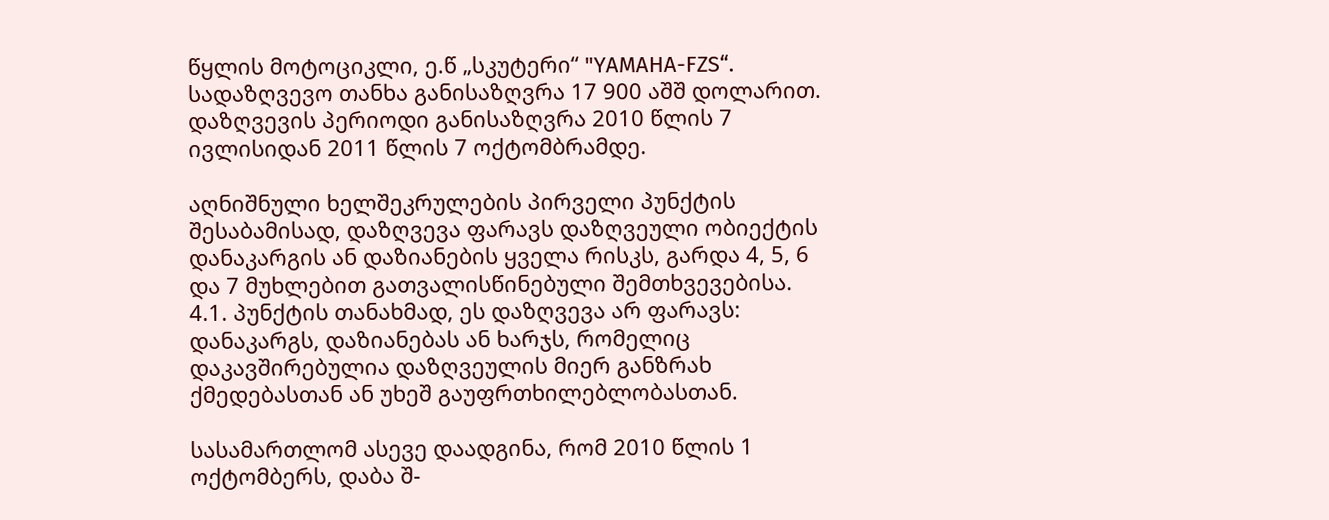წყლის მოტოციკლი, ე.წ „სკუტერი“ "YAMAHA-FZS“. სადაზღვევო თანხა განისაზღვრა 17 900 აშშ დოლარით. დაზღვევის პერიოდი განისაზღვრა 2010 წლის 7 ივლისიდან 2011 წლის 7 ოქტომბრამდე.

აღნიშნული ხელშეკრულების პირველი პუნქტის შესაბამისად, დაზღვევა ფარავს დაზღვეული ობიექტის დანაკარგის ან დაზიანების ყველა რისკს, გარდა 4, 5, 6 და 7 მუხლებით გათვალისწინებული შემთხვევებისა. 4.1. პუნქტის თანახმად, ეს დაზღვევა არ ფარავს: დანაკარგს, დაზიანებას ან ხარჯს, რომელიც დაკავშირებულია დაზღვეულის მიერ განზრახ ქმედებასთან ან უხეშ გაუფრთხილებლობასთან.

სასამართლომ ასევე დაადგინა, რომ 2010 წლის 1 ოქტომბერს, დაბა შ-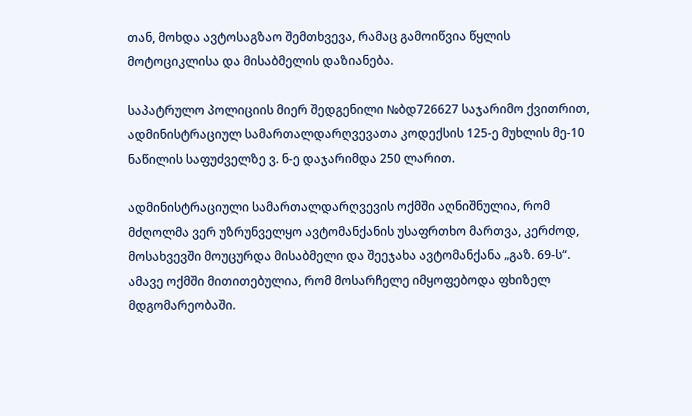თან, მოხდა ავტოსაგზაო შემთხვევა, რამაც გამოიწვია წყლის მოტოციკლისა და მისაბმელის დაზიანება.

საპატრულო პოლიციის მიერ შედგენილი №ბდ726627 საჯარიმო ქვითრით, ადმინისტრაციულ სამართალდარღვევათა კოდექსის 125-ე მუხლის მე-10 ნაწილის საფუძველზე ვ. ნ-ე დაჯარიმდა 250 ლარით.

ადმინისტრაციული სამართალდარღვევის ოქმში აღნიშნულია, რომ მძღოლმა ვერ უზრუნველყო ავტომანქანის უსაფრთხო მართვა, კერძოდ, მოსახვევში მოუცურდა მისაბმელი და შეეჯახა ავტომანქანა „გაზ. 69-ს“. ამავე ოქმში მითითებულია, რომ მოსარჩელე იმყოფებოდა ფხიზელ მდგომარეობაში.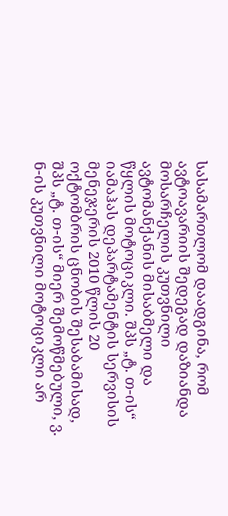სასამართლომ დაადგინა, რომ ავტოავარიის შედეგად დაზიანდა მოსარჩელის კუთვნილი ავტომანქანის მისაბმელი და წყლის მოტოციკლი. შპს „ტ. თ-ის“ იამაჰას დეპარტამენტის სერვისის მენეჯერის 2010 წლის 20 ოქტომბრის ცნობის შესაბამისად, შპს „ტ. თ-ის“ მიერ შემოწმებული, ვ. ნ-ის კუთვნილი მოტოციკლი არ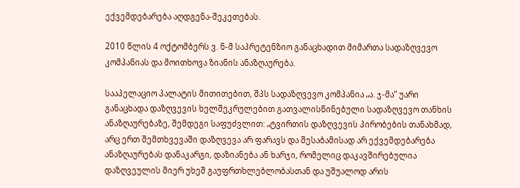ექვემდებარება აღდგენა-შეკეთებას.

2010 წლის 4 ოქტომბერს ვ. ნ-მ საპრეტენზიო განაცხადით მიმართა სადაზღვევო კომპანიას და მოითხოვა ზიანის ანაზღაურება.

სააპელაციო პალატის მითითებით, შპს სადაზღვევო კომპანია „ა. ჯ-მა“ უარი განაცხადა დაზღვევის ხელშეკრულებით გათვალისწინებული სადაზღვევო თანხის ანაზღაურებაზე, შემდეგი საფუძვლით: „ტვირთის დაზღვევის პირობების თანახმად, არც ერთ შემთხვევაში დაზღვევა არ ფარავს და შესაბამისად არ ექვემდებარება ანაზღაურებას დანაკარგი, დაზიანება ან ხარჯი, რომელიც დაკავშირებულია დაზღვეულის მიერ უხეშ გაუფრთხლებლობასთან და უშუალოდ არის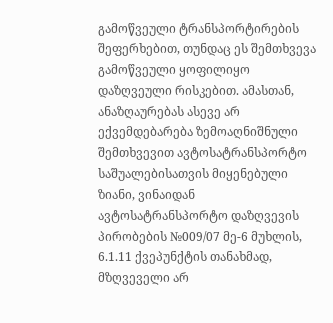გამოწვეული ტრანსპორტირების შეფერხებით, თუნდაც ეს შემთხვევა გამოწვეული ყოფილიყო დაზღვეული რისკებით. ამასთან, ანაზღაურებას ასევე არ ექვემდებარება ზემოაღნიშნული შემთხვევით ავტოსატრანსპორტო საშუალებისათვის მიყენებული ზიანი, ვინაიდან ავტოსატრანსპორტო დაზღვევის პირობების №009/07 მე-6 მუხლის, 6.1.11 ქვეპუნქტის თანახმად, მზღვეველი არ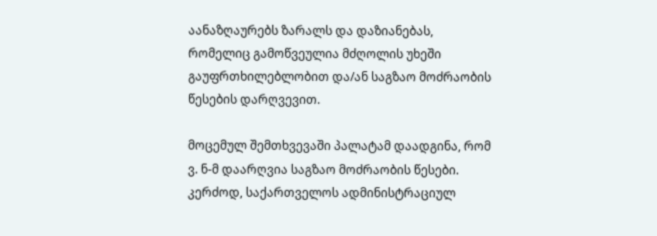აანაზღაურებს ზარალს და დაზიანებას, რომელიც გამოწვეულია მძღოლის უხეში გაუფრთხილებლობით და/ან საგზაო მოძრაობის წესების დარღვევით.

მოცემულ შემთხვევაში პალატამ დაადგინა, რომ ვ. ნ-მ დაარღვია საგზაო მოძრაობის წესები. კერძოდ, საქართველოს ადმინისტრაციულ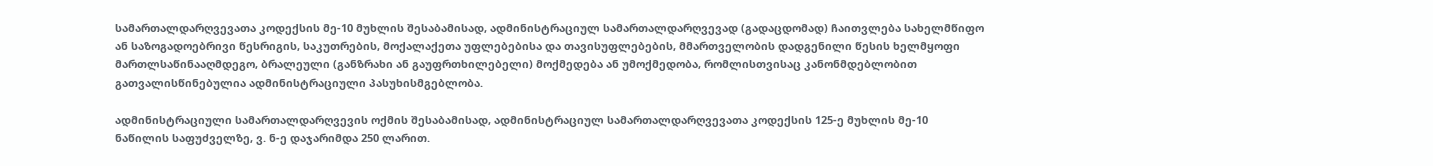სამართალდარღვევათა კოდექსის მე-10 მუხლის შესაბამისად, ადმინისტრაციულ სამართალდარღვევად (გადაცდომად) ჩაითვლება სახელმწიფო ან საზოგადოებრივი წესრიგის, საკუთრების, მოქალაქეთა უფლებებისა და თავისუფლებების, მმართველობის დადგენილი წესის ხელმყოფი მართლსაწინააღმდეგო, ბრალეული (განზრახი ან გაუფრთხილებელი) მოქმედება ან უმოქმედობა, რომლისთვისაც კანონმდებლობით გათვალისწინებულია ადმინისტრაციული პასუხისმგებლობა.

ადმინისტრაციული სამართალდარღვევის ოქმის შესაბამისად, ადმინისტრაციულ სამართალდარღვევათა კოდექსის 125-ე მუხლის მე-10 ნაწილის საფუძველზე, ვ. ნ-ე დაჯარიმდა 250 ლარით.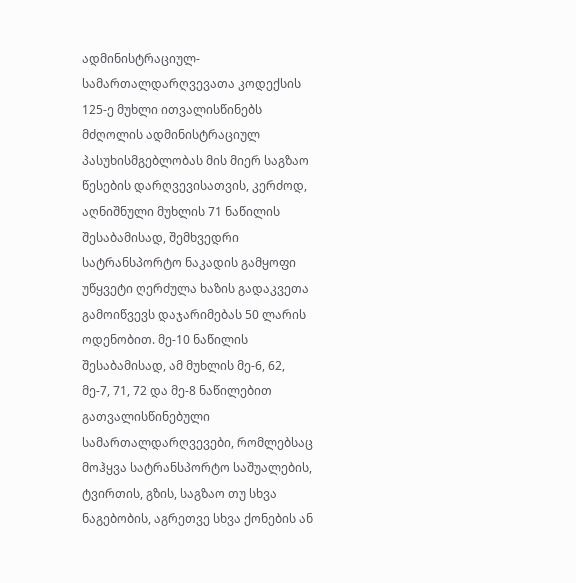ადმინისტრაციულ-სამართალდარღვევათა კოდექსის 125-ე მუხლი ითვალისწინებს მძღოლის ადმინისტრაციულ პასუხისმგებლობას მის მიერ საგზაო წესების დარღვევისათვის, კერძოდ, აღნიშნული მუხლის 71 ნაწილის შესაბამისად, შემხვედრი სატრანსპორტო ნაკადის გამყოფი უწყვეტი ღერძულა ხაზის გადაკვეთა გამოიწვევს დაჯარიმებას 50 ლარის ოდენობით. მე-10 ნაწილის შესაბამისად, ამ მუხლის მე-6, 62, მე-7, 71, 72 და მე-8 ნაწილებით გათვალისწინებული სამართალდარღვევები, რომლებსაც მოჰყვა სატრანსპორტო საშუალების, ტვირთის, გზის, საგზაო თუ სხვა ნაგებობის, აგრეთვე სხვა ქონების ან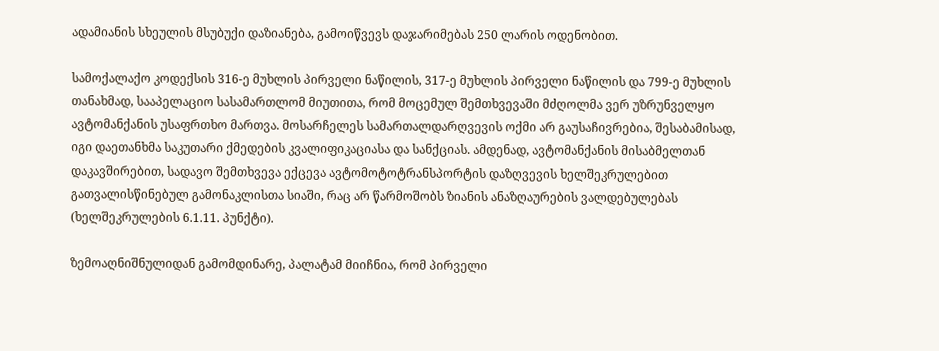ადამიანის სხეულის მსუბუქი დაზიანება, გამოიწვევს დაჯარიმებას 250 ლარის ოდენობით.

სამოქალაქო კოდექსის 316-ე მუხლის პირველი ნაწილის, 317-ე მუხლის პირველი ნაწილის და 799-ე მუხლის თანახმად, სააპელაციო სასამართლომ მიუთითა, რომ მოცემულ შემთხვევაში მძღოლმა ვერ უზრუნველყო ავტომანქანის უსაფრთხო მართვა. მოსარჩელეს სამართალდარღვევის ოქმი არ გაუსაჩივრებია, შესაბამისად, იგი დაეთანხმა საკუთარი ქმედების კვალიფიკაციასა და სანქციას. ამდენად, ავტომანქანის მისაბმელთან დაკავშირებით, სადავო შემთხვევა ექცევა ავტომოტოტრანსპორტის დაზღვევის ხელშეკრულებით გათვალისწინებულ გამონაკლისთა სიაში, რაც არ წარმოშობს ზიანის ანაზღაურების ვალდებულებას (ხელშეკრულების 6.1.11. პუნქტი).

ზემოაღნიშნულიდან გამომდინარე, პალატამ მიიჩნია, რომ პირველი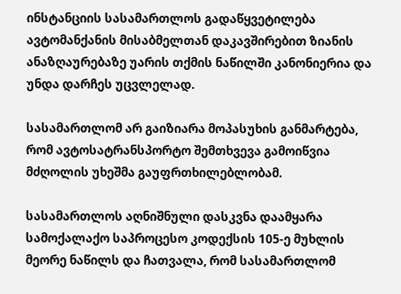ინსტანციის სასამართლოს გადაწყვეტილება ავტომანქანის მისაბმელთან დაკავშირებით ზიანის ანაზღაურებაზე უარის თქმის ნაწილში კანონიერია და უნდა დარჩეს უცვლელად.

სასამართლომ არ გაიზიარა მოპასუხის განმარტება, რომ ავტოსატრანსპორტო შემთხვევა გამოიწვია მძღოლის უხეშმა გაუფრთხილებლობამ.

სასამართლოს აღნიშნული დასკვნა დაამყარა სამოქალაქო საპროცესო კოდექსის 105-ე მუხლის მეორე ნაწილს და ჩათვალა, რომ სასამართლომ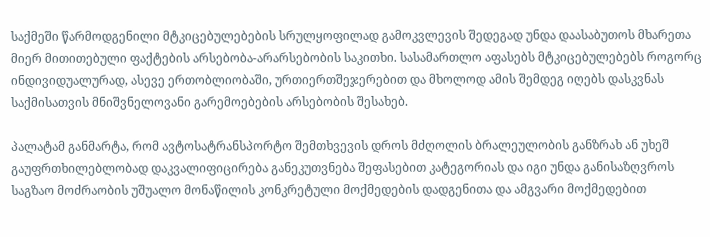საქმეში წარმოდგენილი მტკიცებულებების სრულყოფილად გამოკვლევის შედეგად უნდა დაასაბუთოს მხარეთა მიერ მითითებული ფაქტების არსებობა-არარსებობის საკითხი. სასამართლო აფასებს მტკიცებულებებს როგორც ინდივიდუალურად, ასევე ერთობლიობაში, ურთიერთშეჯერებით და მხოლოდ ამის შემდეგ იღებს დასკვნას საქმისათვის მნიშვნელოვანი გარემოებების არსებობის შესახებ.

პალატამ განმარტა, რომ ავტოსატრანსპორტო შემთხვევის დროს მძღოლის ბრალეულობის განზრახ ან უხეშ გაუფრთხილებლობად დაკვალიფიცირება განეკუთვნება შეფასებით კატეგორიას და იგი უნდა განისაზღვროს საგზაო მოძრაობის უშუალო მონაწილის კონკრეტული მოქმედების დადგენითა და ამგვარი მოქმედებით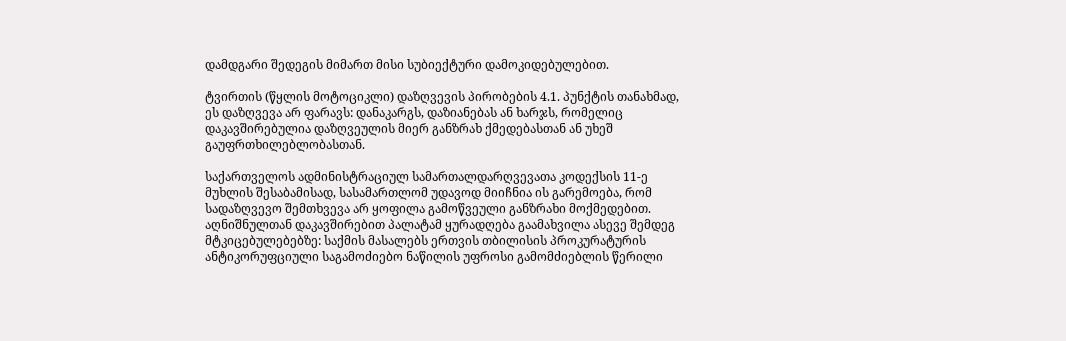დამდგარი შედეგის მიმართ მისი სუბიექტური დამოკიდებულებით.

ტვირთის (წყლის მოტოციკლი) დაზღვევის პირობების 4.1. პუნქტის თანახმად, ეს დაზღვევა არ ფარავს: დანაკარგს, დაზიანებას ან ხარჯს, რომელიც დაკავშირებულია დაზღვეულის მიერ განზრახ ქმედებასთან ან უხეშ გაუფრთხილებლობასთან.

საქართველოს ადმინისტრაციულ სამართალდარღვევათა კოდექსის 11-ე მუხლის შესაბამისად, სასამართლომ უდავოდ მიიჩნია ის გარემოება, რომ სადაზღვევო შემთხვევა არ ყოფილა გამოწვეული განზრახი მოქმედებით. აღნიშნულთან დაკავშირებით პალატამ ყურადღება გაამახვილა ასევე შემდეგ მტკიცებულებებზე: საქმის მასალებს ერთვის თბილისის პროკურატურის ანტიკორუფციული საგამოძიებო ნაწილის უფროსი გამომძიებლის წერილი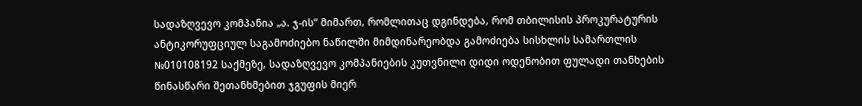სადაზღვევო კომპანია „ა. ჯ-ის“ მიმართ, რომლითაც დგინდება, რომ თბილისის პროკურატურის ანტიკორუფციულ საგამოძიებო ნაწილში მიმდინარეობდა გამოძიება სისხლის სამართლის №010108192 საქმეზე, სადაზღვევო კომპანიების კუთვნილი დიდი ოდენობით ფულადი თანხების წინასწარი შეთანხმებით ჯგუფის მიერ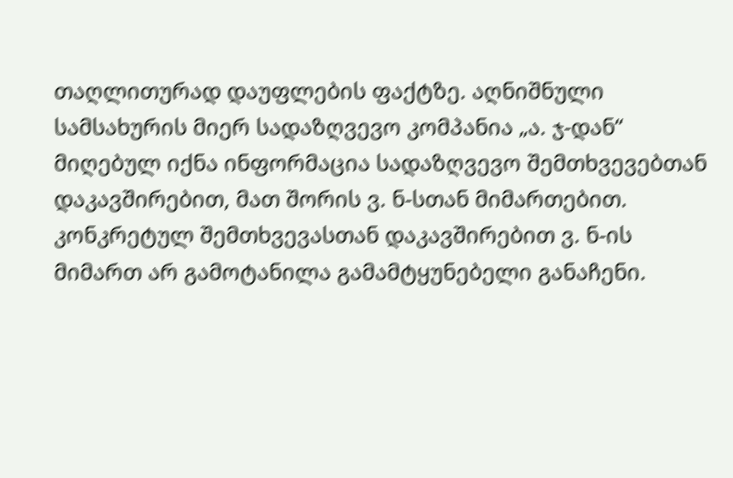თაღლითურად დაუფლების ფაქტზე. აღნიშნული სამსახურის მიერ სადაზღვევო კომპანია „ა. ჯ-დან“ მიღებულ იქნა ინფორმაცია სადაზღვევო შემთხვევებთან დაკავშირებით, მათ შორის ვ. ნ-სთან მიმართებით. კონკრეტულ შემთხვევასთან დაკავშირებით ვ. ნ-ის მიმართ არ გამოტანილა გამამტყუნებელი განაჩენი.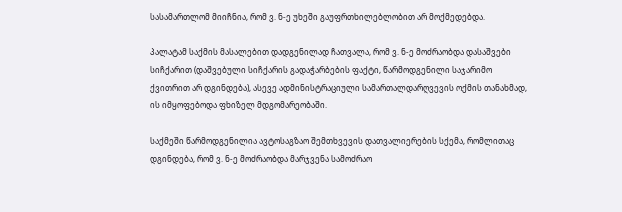სასამართლომ მიიჩნია, რომ ვ. ნ-ე უხეში გაუფრთხილებლობით არ მოქმედებდა.

პალატამ საქმის მასალებით დადგენილად ჩათვალა, რომ ვ. ნ-ე მოძრაობდა დასაშვები სიჩქარით (დაშვებული სიჩქარის გადაჭარბების ფაქტი, წარმოდგენილი საჯარიმო ქვითრით არ დგინდება), ასევე ადმინისტრაციული სამართალდარღვევის ოქმის თანახმად, ის იმყოფებოდა ფხიზელ მდგომარეობაში.

საქმეში წარმოდგენილია ავტოსაგზაო შემთხვევის დათვალიერების სქემა, რომლითაც დგინდება, რომ ვ. ნ-ე მოძრაობდა მარჯვენა სამოძრაო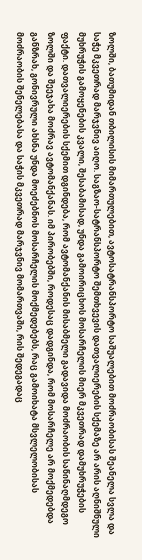ზოლში, ბათუმიდან თბილისის მიმართულებით, ავტოსატრანსპორტო საშუალებით მოძრაობისას შეანელა სვლა და საჭე მკვეთრად მარჯვნივ აიღო. საგზაო-სატრანსპორტო შემთხვევის დათვალიერების სქემაზე არ არის აღნიშნული მუხრუჭის გამოყენების კვალი, შესაბამისად, უნდა გამოირიცხოს მოსარჩელის მიერ მკვეთრად დამუხრუჭების ფაქტი. დათვალიერების სქემით დგინდება, რომ ავტომანქანის მისაბმელი გადავიდა მოძრაობის საწინაღმდეგო ზოლში და შეეჯახა მოძრავ ავტომანქანას. იმ პირობებში, როდესაც დადგინდა, რომ მოსარჩელე არ მოქმედებდა განზრახ, გონივრული ახსნა უნდა მოეძებნოს მოსარჩელის მოქმედებებს, რაც გამოიხატა მსვლელობისას მოძრაობის შენელებასა და საჭის მკვეთრად მარჯვნივ მომართვაში, რის შედეგადაც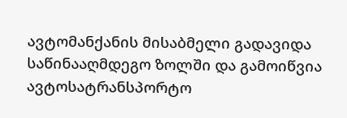ავტომანქანის მისაბმელი გადავიდა საწინააღმდეგო ზოლში და გამოიწვია ავტოსატრანსპორტო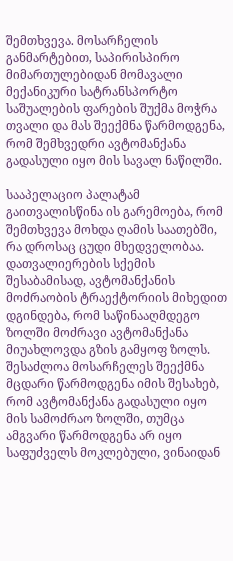შემთხვევა. მოსარჩელის განმარტებით, საპირისპირო მიმართულებიდან მომავალი მექანიკური სატრანსპორტო საშუალების ფარების შუქმა მოჭრა თვალი და მას შეექმნა წარმოდგენა, რომ შემხვედრი ავტომანქანა გადასული იყო მის სავალ ნაწილში.

სააპელაციო პალატამ გაითვალისწინა ის გარემოება, რომ შემთხვევა მოხდა ღამის საათებში, რა დროსაც ცუდი მხედველობაა. დათვალიერების სქემის შესაბამისად, ავტომანქანის მოძრაობის ტრაექტორიის მიხედით დგინდება, რომ საწინააღმდეგო ზოლში მოძრავი ავტომანქანა მიუახლოვდა გზის გამყოფ ზოლს. შესაძლოა მოსარჩელეს შეექმნა მცდარი წარმოდგენა იმის შესახებ, რომ ავტომანქანა გადასული იყო მის სამოძრაო ზოლში, თუმცა ამგვარი წარმოდგენა არ იყო საფუძველს მოკლებული, ვინაიდან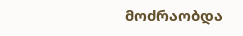მოძრაობდა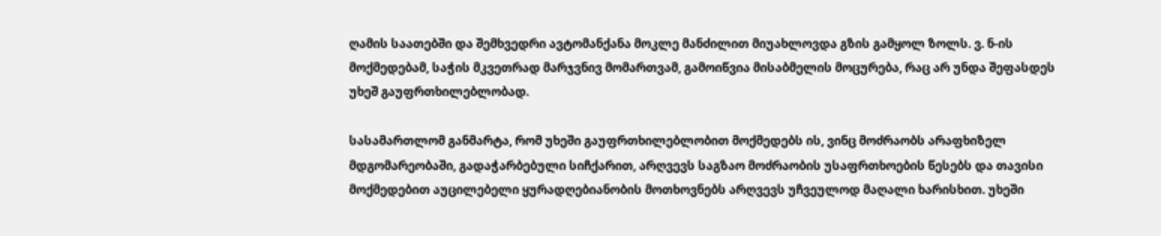ღამის საათებში და შემხვედრი ავტომანქანა მოკლე მანძილით მიუახლოვდა გზის გამყოლ ზოლს. ვ. ნ-ის მოქმედებამ, საჭის მკვეთრად მარჯვნივ მომართვამ, გამოიწვია მისაბმელის მოცურება, რაც არ უნდა შეფასდეს უხეშ გაუფრთხილებლობად.

სასამართლომ განმარტა, რომ უხეში გაუფრთხილებლობით მოქმედებს ის, ვინც მოძრაობს არაფხიზელ მდგომარეობაში, გადაჭარბებული სიჩქარით, არღვევს საგზაო მოძრაობის უსაფრთხოების წესებს და თავისი მოქმედებით აუცილებელი ყურადღებიანობის მოთხოვნებს არღვევს უჩვეულოდ მაღალი ხარისხით. უხეში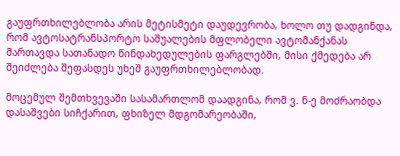გაუფრთხილებლობა არის მეტისმეტი დაუდევრობა, ხოლო თუ დადგინდა, რომ ავტოსატრანსპორტო საშუალების მფლობელი ავტომანქანას მართავდა სათანადო წინდახედულების ფარგლებში, მისი ქმედება არ შეიძლება შეფასდეს უხეშ გაუფრთხილებლობად.

მოცემულ შემთხვევაში სასამართლომ დაადგინა, რომ ვ. ნ-ე მოძრაობდა დასაშვები სიჩქარით, ფხიზელ მდგომარეობაში,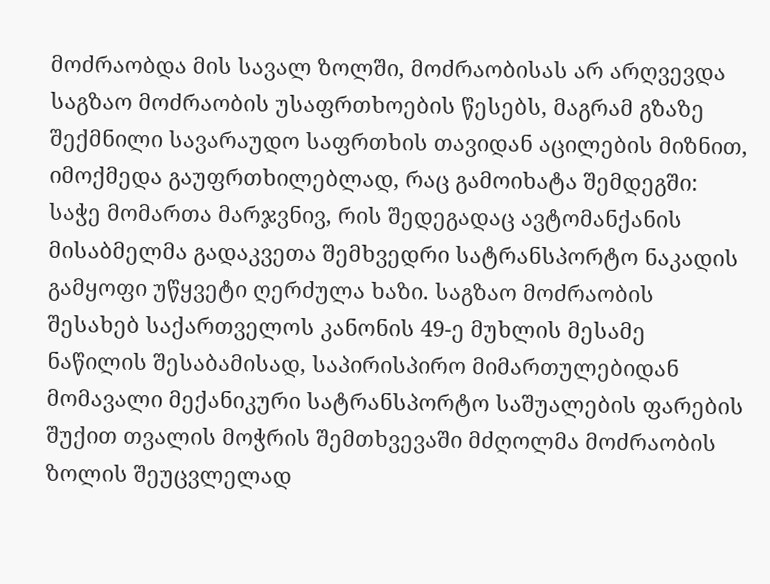მოძრაობდა მის სავალ ზოლში, მოძრაობისას არ არღვევდა საგზაო მოძრაობის უსაფრთხოების წესებს, მაგრამ გზაზე შექმნილი სავარაუდო საფრთხის თავიდან აცილების მიზნით, იმოქმედა გაუფრთხილებლად, რაც გამოიხატა შემდეგში: საჭე მომართა მარჯვნივ, რის შედეგადაც ავტომანქანის მისაბმელმა გადაკვეთა შემხვედრი სატრანსპორტო ნაკადის გამყოფი უწყვეტი ღერძულა ხაზი. საგზაო მოძრაობის შესახებ საქართველოს კანონის 49-ე მუხლის მესამე ნაწილის შესაბამისად, საპირისპირო მიმართულებიდან მომავალი მექანიკური სატრანსპორტო საშუალების ფარების შუქით თვალის მოჭრის შემთხვევაში მძღოლმა მოძრაობის ზოლის შეუცვლელად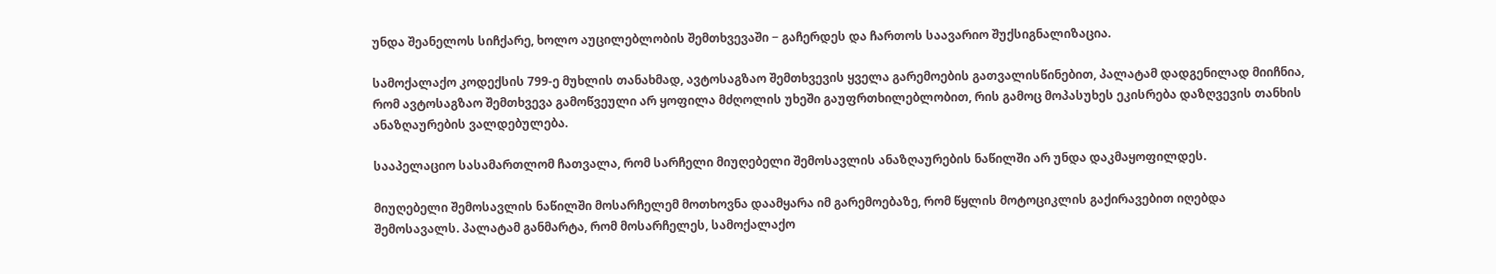უნდა შეანელოს სიჩქარე, ხოლო აუცილებლობის შემთხვევაში − გაჩერდეს და ჩართოს საავარიო შუქსიგნალიზაცია.

სამოქალაქო კოდექსის 799-ე მუხლის თანახმად, ავტოსაგზაო შემთხვევის ყველა გარემოების გათვალისწინებით, პალატამ დადგენილად მიიჩნია, რომ ავტოსაგზაო შემთხვევა გამოწვეული არ ყოფილა მძღოლის უხეში გაუფრთხილებლობით, რის გამოც მოპასუხეს ეკისრება დაზღვევის თანხის ანაზღაურების ვალდებულება.

სააპელაციო სასამართლომ ჩათვალა, რომ სარჩელი მიუღებელი შემოსავლის ანაზღაურების ნაწილში არ უნდა დაკმაყოფილდეს.

მიუღებელი შემოსავლის ნაწილში მოსარჩელემ მოთხოვნა დაამყარა იმ გარემოებაზე, რომ წყლის მოტოციკლის გაქირავებით იღებდა შემოსავალს. პალატამ განმარტა, რომ მოსარჩელეს, სამოქალაქო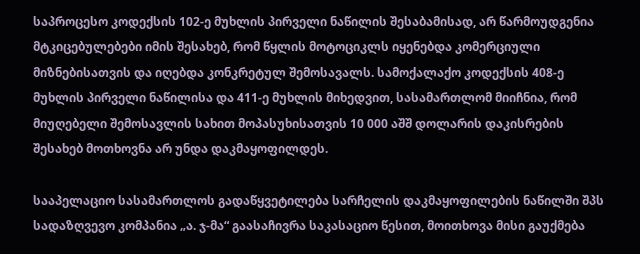საპროცესო კოდექსის 102-ე მუხლის პირველი ნაწილის შესაბამისად, არ წარმოუდგენია მტკიცებულებები იმის შესახებ, რომ წყლის მოტოციკლს იყენებდა კომერციული მიზნებისათვის და იღებდა კონკრეტულ შემოსავალს. სამოქალაქო კოდექსის 408-ე მუხლის პირველი ნაწილისა და 411-ე მუხლის მიხედვით, სასამართლომ მიიჩნია, რომ მიუღებელი შემოსავლის სახით მოპასუხისათვის 10 000 აშშ დოლარის დაკისრების შესახებ მოთხოვნა არ უნდა დაკმაყოფილდეს.

სააპელაციო სასამართლოს გადაწყვეტილება სარჩელის დაკმაყოფილების ნაწილში შპს სადაზღვევო კომპანია „ა. ჯ-მა“ გაასაჩივრა საკასაციო წესით, მოითხოვა მისი გაუქმება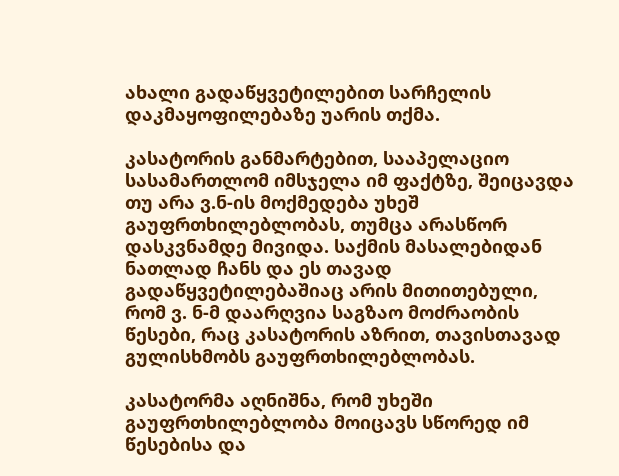ახალი გადაწყვეტილებით სარჩელის დაკმაყოფილებაზე უარის თქმა.

კასატორის განმარტებით, სააპელაციო სასამართლომ იმსჯელა იმ ფაქტზე, შეიცავდა თუ არა ვ.ნ-ის მოქმედება უხეშ გაუფრთხილებლობას, თუმცა არასწორ დასკვნამდე მივიდა. საქმის მასალებიდან ნათლად ჩანს და ეს თავად გადაწყვეტილებაშიაც არის მითითებული, რომ ვ. ნ-მ დაარღვია საგზაო მოძრაობის წესები, რაც კასატორის აზრით, თავისთავად გულისხმობს გაუფრთხილებლობას.

კასატორმა აღნიშნა, რომ უხეში გაუფრთხილებლობა მოიცავს სწორედ იმ წესებისა და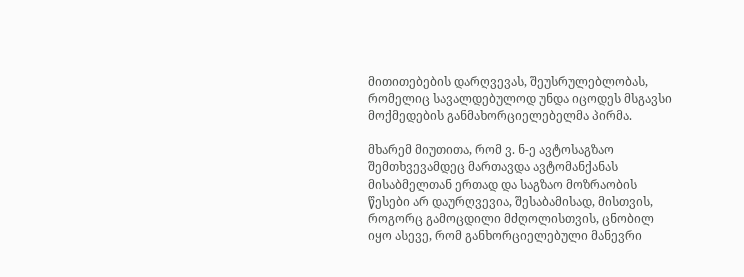მითითებების დარღვევას, შეუსრულებლობას, რომელიც სავალდებულოდ უნდა იცოდეს მსგავსი მოქმედების განმახორციელებელმა პირმა.

მხარემ მიუთითა, რომ ვ. ნ-ე ავტოსაგზაო შემთხვევამდეც მართავდა ავტომანქანას მისაბმელთან ერთად და საგზაო მოზრაობის წესები არ დაურღვევია, შესაბამისად, მისთვის, როგორც გამოცდილი მძღოლისთვის, ცნობილ იყო ასევე, რომ განხორციელებული მანევრი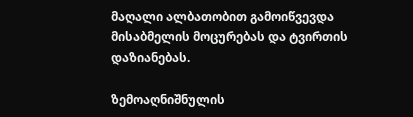მაღალი ალბათობით გამოიწვევდა მისაბმელის მოცურებას და ტვირთის დაზიანებას.

ზემოაღნიშნულის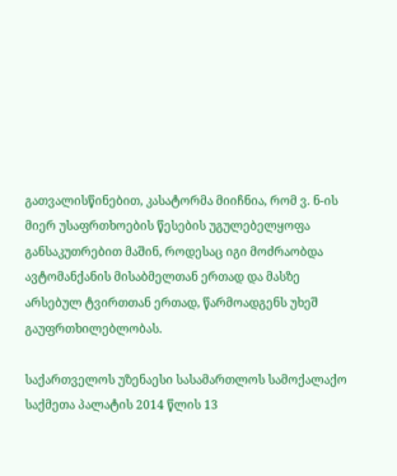გათვალისწინებით, კასატორმა მიიჩნია, რომ ვ. ნ-ის მიერ უსაფრთხოების წესების უგულებელყოფა განსაკუთრებით მაშინ, როდესაც იგი მოძრაობდა ავტომანქანის მისაბმელთან ერთად და მასზე არსებულ ტვირთთან ერთად, წარმოადგენს უხეშ გაუფრთხილებლობას.

საქართველოს უზენაესი სასამართლოს სამოქალაქო საქმეთა პალატის 2014 წლის 13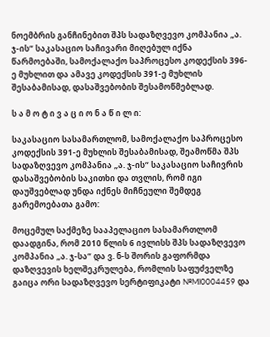ნოემბრის განჩინებით შპს სადაზღვევო კომპანია „ა. ჯ-ის“ საკასაციო საჩივარი მიღებულ იქნა წარმოებაში, სამოქალაქო საპროცესო კოდექსის 396-ე მუხლით და ამავე კოდექსის 391-ე მუხლის შესაბამისად, დასაშვებობის შესამოწმებლად.

ს ა მ ო ტ ი ვ ა ც ი ო ნ ა წ ი ლ ი:

საკასაციო სასამართლომ, სამოქალაქო საპროცესო კოდექსის 391-ე მუხლის შესაბამისად, შეამოწმა შპს სადაზღვევო კომპანია „ა. ჯ-ის“ საკასაციო საჩივრის დასაშვებობის საკითხი და თვლის, რომ იგი დაუშვებლად უნდა იქნეს მიჩნეული შემდეგ გარემოებათა გამო:

მოცემულ საქმეზე სააპელაციო სასამართლომ დაადგინა, რომ 2010 წლის 6 ივლისს შპს სადაზღვევო კომპანია „ა. ჯ-სა“ და ვ. ნ-ს შორის გაფორმდა დაზღვევის ხელშეკრულება, რომლის საფუძველზე გაიცა ორი სადაზღვევო სერტიფიკატი №MI0004459 და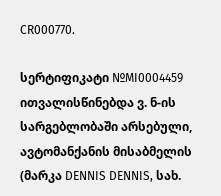CR000770.

სერტიფიკატი №MI0004459 ითვალისწინებდა ვ. ნ-ის სარგებლობაში არსებული, ავტომანქანის მისაბმელის (მარკა DENNIS DENNIS, სახ.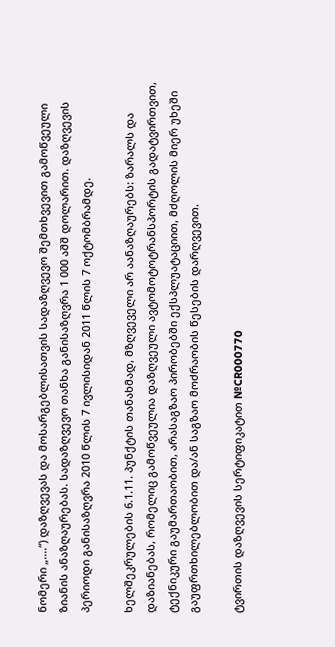ნომერი „....“) დაზღვევას და მოსარგებლისათვის სადაზღვევო შემთხვევით გამოწვეული ზიანის ანაზღაურებას. სადაზღვევო თანხა განისაზღვრა 1 000 აშშ დოლარით. დაზღვევის პერიოდი განისაზღვრა 2010 წლის 7 ივლისიდან 2011 წლის 7 ოქტომბრამდე.

ხელშეკრულების 6.1.11. პუნქტის თანახმად, მზღვეველი არ აანაზღაურებს: ზარალს და დაზიანებას, რომელიც გამოწვეულია დაზღვეული ავტომოტოტრანსპორტის გადატვირთვით, ტექნიკური გაუმართაობით, არასაგზაო პირობებში ექსპლუატაციით, მძღოლის მიერ უხეში გაუფრთხილებლობით და/ან საგზაო მოძრაობის წესების დარღვევით.

ტვირთის დაზღვევის სერტიფიკატით №CR000770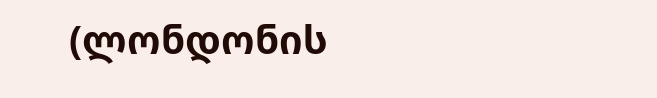(ლონდონის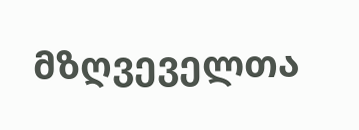მზღვეველთა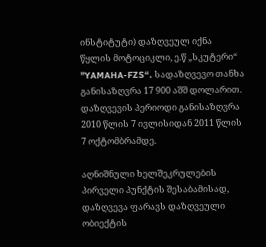ინსტიტუტი) დაზღვეულ იქნა წყლის მოტოციკლი, ე.წ „სკუტერი“ "YAMAHA-FZS“. სადაზღვევო თანხა განისაზღვრა 17 900 აშშ დოლარით. დაზღვევის პერიოდი განისაზღვრა 2010 წლის 7 ივლისიდან 2011 წლის 7 ოქტომბრამდე.

აღნიშნული ხელშეკრულების პირველი პუნქტის შესაბამისად, დაზღვევა ფარავს დაზღვეული ობიექტის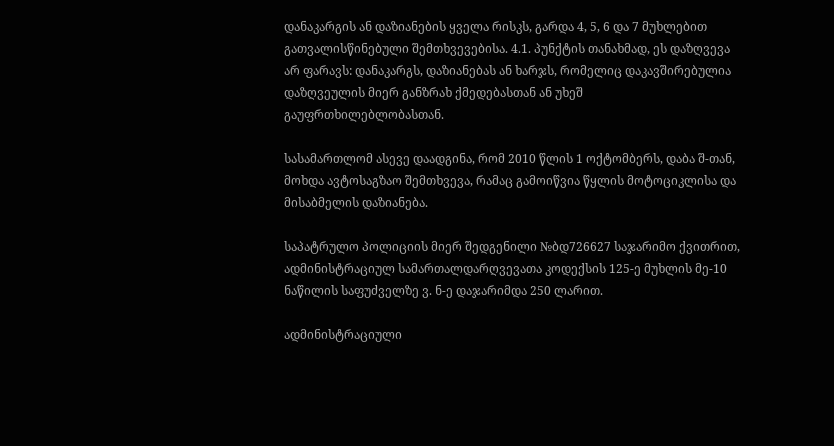დანაკარგის ან დაზიანების ყველა რისკს, გარდა 4, 5, 6 და 7 მუხლებით გათვალისწინებული შემთხვევებისა. 4.1. პუნქტის თანახმად, ეს დაზღვევა არ ფარავს: დანაკარგს, დაზიანებას ან ხარჯს, რომელიც დაკავშირებულია დაზღვეულის მიერ განზრახ ქმედებასთან ან უხეშ გაუფრთხილებლობასთან.

სასამართლომ ასევე დაადგინა, რომ 2010 წლის 1 ოქტომბერს, დაბა შ-თან, მოხდა ავტოსაგზაო შემთხვევა, რამაც გამოიწვია წყლის მოტოციკლისა და მისაბმელის დაზიანება.

საპატრულო პოლიციის მიერ შედგენილი №ბდ726627 საჯარიმო ქვითრით, ადმინისტრაციულ სამართალდარღვევათა კოდექსის 125-ე მუხლის მე-10 ნაწილის საფუძველზე ვ. ნ-ე დაჯარიმდა 250 ლარით.

ადმინისტრაციული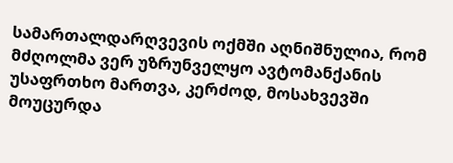სამართალდარღვევის ოქმში აღნიშნულია, რომ მძღოლმა ვერ უზრუნველყო ავტომანქანის უსაფრთხო მართვა, კერძოდ, მოსახვევში მოუცურდა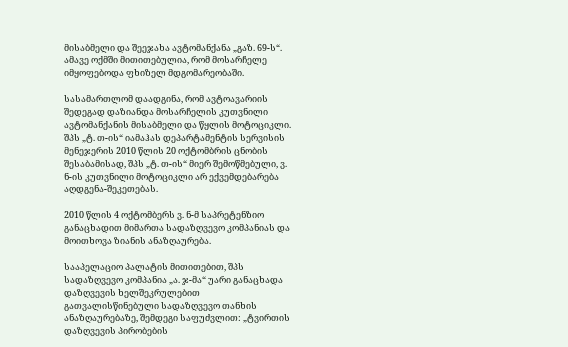მისაბმელი და შეეჯახა ავტომანქანა „გაზ. 69-ს“. ამავე ოქმში მითითებულია, რომ მოსარჩელე იმყოფებოდა ფხიზელ მდგომარეობაში.

სასამართლომ დაადგინა, რომ ავტოავარიის შედეგად დაზიანდა მოსარჩელის კუთვნილი ავტომანქანის მისაბმელი და წყლის მოტოციკლი. შპს „ტ. თ-ის“ იამაჰას დეპარტამენტის სერვისის მენეჯერის 2010 წლის 20 ოქტომბრის ცნობის შესაბამისად, შპს „ტ. თ-ის“ მიერ შემოწმებული, ვ. ნ-ის კუთვნილი მოტოციკლი არ ექვემდებარება აღდგენა-შეკეთებას.

2010 წლის 4 ოქტომბერს ვ. ნ-მ საპრეტენზიო განაცხადით მიმართა სადაზღვევო კომპანიას და მოითხოვა ზიანის ანაზღაურება.

სააპელაციო პალატის მითითებით, შპს სადაზღვევო კომპანია „ა. ჯ-მა“ უარი განაცხადა დაზღვევის ხელშეკრულებით გათვალისწინებული სადაზღვევო თანხის ანაზღაურებაზე, შემდეგი საფუძვლით: „ტვირთის დაზღვევის პირობების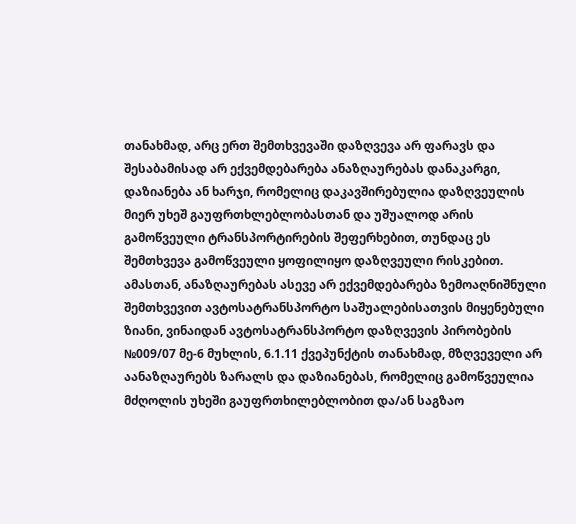თანახმად, არც ერთ შემთხვევაში დაზღვევა არ ფარავს და შესაბამისად არ ექვემდებარება ანაზღაურებას დანაკარგი, დაზიანება ან ხარჯი, რომელიც დაკავშირებულია დაზღვეულის მიერ უხეშ გაუფრთხლებლობასთან და უშუალოდ არის გამოწვეული ტრანსპორტირების შეფერხებით, თუნდაც ეს შემთხვევა გამოწვეული ყოფილიყო დაზღვეული რისკებით. ამასთან, ანაზღაურებას ასევე არ ექვემდებარება ზემოაღნიშნული შემთხვევით ავტოსატრანსპორტო საშუალებისათვის მიყენებული ზიანი, ვინაიდან ავტოსატრანსპორტო დაზღვევის პირობების №009/07 მე-6 მუხლის, 6.1.11 ქვეპუნქტის თანახმად, მზღვეველი არ აანაზღაურებს ზარალს და დაზიანებას, რომელიც გამოწვეულია მძღოლის უხეში გაუფრთხილებლობით და/ან საგზაო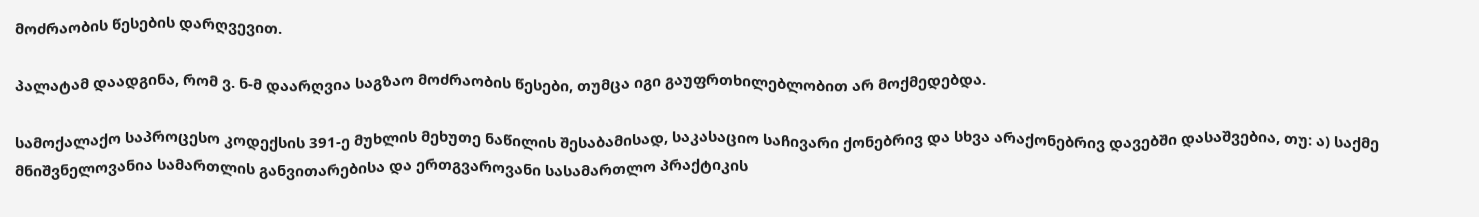მოძრაობის წესების დარღვევით.

პალატამ დაადგინა, რომ ვ. ნ-მ დაარღვია საგზაო მოძრაობის წესები, თუმცა იგი გაუფრთხილებლობით არ მოქმედებდა.

სამოქალაქო საპროცესო კოდექსის 391-ე მუხლის მეხუთე ნაწილის შესაბამისად, საკასაციო საჩივარი ქონებრივ და სხვა არაქონებრივ დავებში დასაშვებია, თუ: ა) საქმე მნიშვნელოვანია სამართლის განვითარებისა და ერთგვაროვანი სასამართლო პრაქტიკის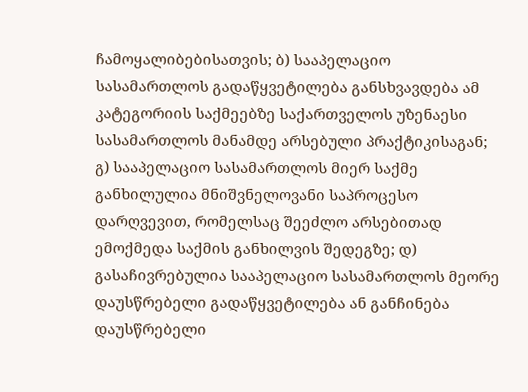ჩამოყალიბებისათვის; ბ) სააპელაციო სასამართლოს გადაწყვეტილება განსხვავდება ამ კატეგორიის საქმეებზე საქართველოს უზენაესი სასამართლოს მანამდე არსებული პრაქტიკისაგან; გ) სააპელაციო სასამართლოს მიერ საქმე განხილულია მნიშვნელოვანი საპროცესო დარღვევით, რომელსაც შეეძლო არსებითად ემოქმედა საქმის განხილვის შედეგზე; დ) გასაჩივრებულია სააპელაციო სასამართლოს მეორე დაუსწრებელი გადაწყვეტილება ან განჩინება დაუსწრებელი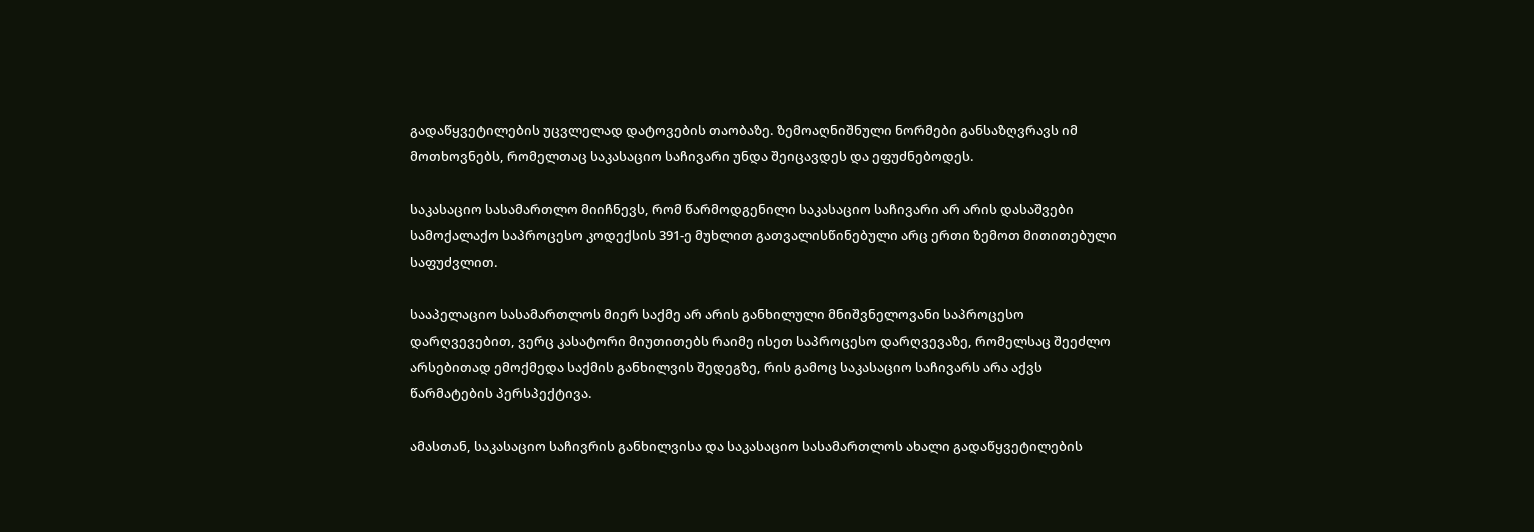გადაწყვეტილების უცვლელად დატოვების თაობაზე. ზემოაღნიშნული ნორმები განსაზღვრავს იმ მოთხოვნებს, რომელთაც საკასაციო საჩივარი უნდა შეიცავდეს და ეფუძნებოდეს.

საკასაციო სასამართლო მიიჩნევს, რომ წარმოდგენილი საკასაციო საჩივარი არ არის დასაშვები სამოქალაქო საპროცესო კოდექსის 391-ე მუხლით გათვალისწინებული არც ერთი ზემოთ მითითებული საფუძვლით.

სააპელაციო სასამართლოს მიერ საქმე არ არის განხილული მნიშვნელოვანი საპროცესო დარღვევებით, ვერც კასატორი მიუთითებს რაიმე ისეთ საპროცესო დარღვევაზე, რომელსაც შეეძლო არსებითად ემოქმედა საქმის განხილვის შედეგზე, რის გამოც საკასაციო საჩივარს არა აქვს წარმატების პერსპექტივა.

ამასთან, საკასაციო საჩივრის განხილვისა და საკასაციო სასამართლოს ახალი გადაწყვეტილების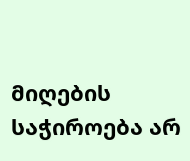მიღების საჭიროება არ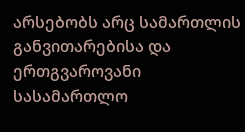არსებობს არც სამართლის განვითარებისა და ერთგვაროვანი სასამართლო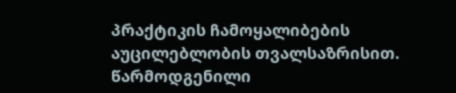პრაქტიკის ჩამოყალიბების აუცილებლობის თვალსაზრისით. წარმოდგენილი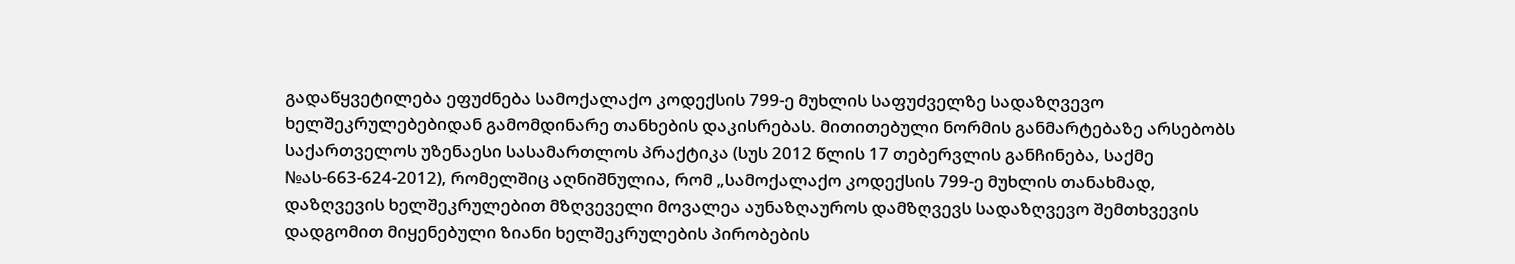გადაწყვეტილება ეფუძნება სამოქალაქო კოდექსის 799-ე მუხლის საფუძველზე სადაზღვევო ხელშეკრულებებიდან გამომდინარე თანხების დაკისრებას. მითითებული ნორმის განმარტებაზე არსებობს საქართველოს უზენაესი სასამართლოს პრაქტიკა (სუს 2012 წლის 17 თებერვლის განჩინება, საქმე №ას-663-624-2012), რომელშიც აღნიშნულია, რომ „სამოქალაქო კოდექსის 799-ე მუხლის თანახმად, დაზღვევის ხელშეკრულებით მზღვეველი მოვალეა აუნაზღაუროს დამზღვევს სადაზღვევო შემთხვევის დადგომით მიყენებული ზიანი ხელშეკრულების პირობების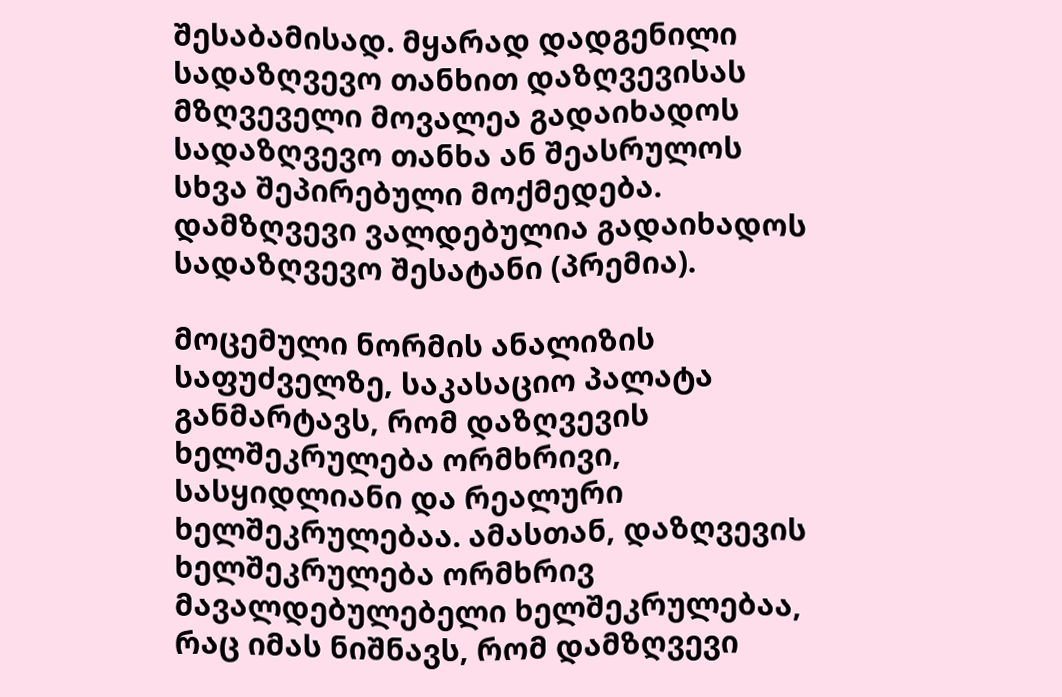შესაბამისად. მყარად დადგენილი სადაზღვევო თანხით დაზღვევისას მზღვეველი მოვალეა გადაიხადოს სადაზღვევო თანხა ან შეასრულოს სხვა შეპირებული მოქმედება. დამზღვევი ვალდებულია გადაიხადოს სადაზღვევო შესატანი (პრემია).

მოცემული ნორმის ანალიზის საფუძველზე, საკასაციო პალატა განმარტავს, რომ დაზღვევის ხელშეკრულება ორმხრივი, სასყიდლიანი და რეალური ხელშეკრულებაა. ამასთან, დაზღვევის ხელშეკრულება ორმხრივ მავალდებულებელი ხელშეკრულებაა, რაც იმას ნიშნავს, რომ დამზღვევი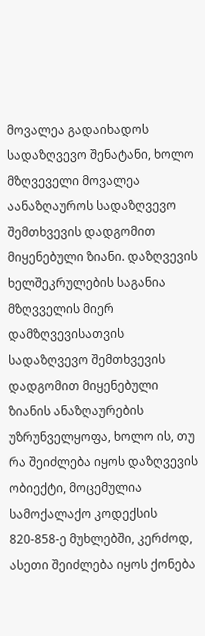მოვალეა გადაიხადოს სადაზღვევო შენატანი, ხოლო მზღვეველი მოვალეა აანაზღაუროს სადაზღვევო შემთხვევის დადგომით მიყენებული ზიანი. დაზღვევის ხელშეკრულების საგანია მზღვველის მიერ დამზღვევისათვის სადაზღვევო შემთხვევის დადგომით მიყენებული ზიანის ანაზღაურების უზრუნველყოფა, ხოლო ის, თუ რა შეიძლება იყოს დაზღვევის ობიექტი, მოცემულია სამოქალაქო კოდექსის 820-858-ე მუხლებში, კერძოდ, ასეთი შეიძლება იყოს ქონება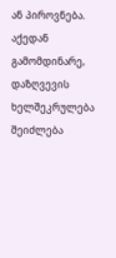ან პიროვნება. აქედან გამომდინარე, დაზღვევის ხელშეკრულება შეიძლება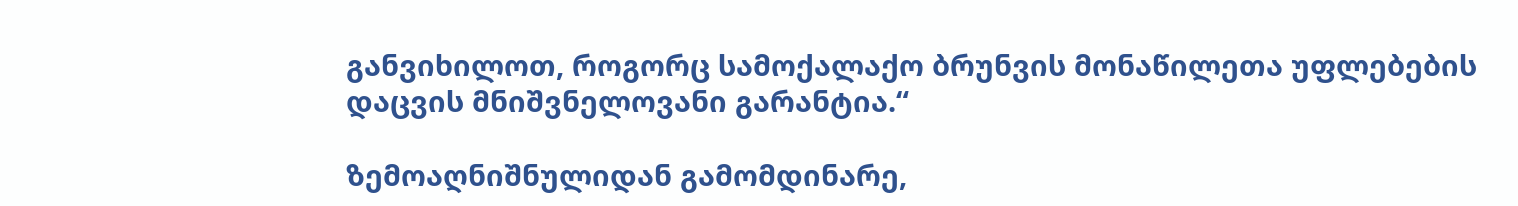განვიხილოთ, როგორც სამოქალაქო ბრუნვის მონაწილეთა უფლებების დაცვის მნიშვნელოვანი გარანტია.“

ზემოაღნიშნულიდან გამომდინარე,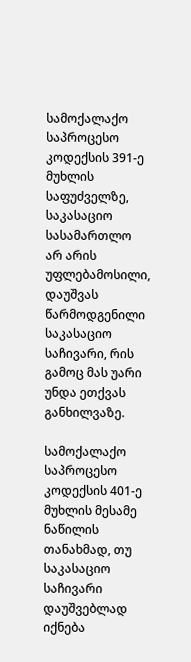სამოქალაქო საპროცესო კოდექსის 391-ე მუხლის საფუძველზე, საკასაციო სასამართლო არ არის უფლებამოსილი, დაუშვას წარმოდგენილი საკასაციო საჩივარი, რის გამოც მას უარი უნდა ეთქვას განხილვაზე.

სამოქალაქო საპროცესო კოდექსის 401-ე მუხლის მესამე ნაწილის თანახმად, თუ საკასაციო საჩივარი დაუშვებლად იქნება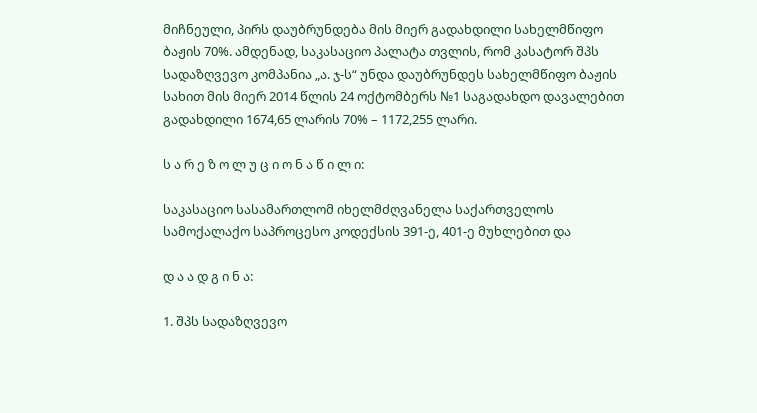მიჩნეული, პირს დაუბრუნდება მის მიერ გადახდილი სახელმწიფო ბაჟის 70%. ამდენად, საკასაციო პალატა თვლის, რომ კასატორ შპს სადაზღვევო კომპანია „ა. ჯ-ს“ უნდა დაუბრუნდეს სახელმწიფო ბაჟის სახით მის მიერ 2014 წლის 24 ოქტომბერს №1 საგადახდო დავალებით გადახდილი 1674,65 ლარის 70% – 1172,255 ლარი.

ს ა რ ე ზ ო ლ უ ც ი ო ნ ა წ ი ლ ი:

საკასაციო სასამართლომ იხელმძღვანელა საქართველოს სამოქალაქო საპროცესო კოდექსის 391-ე, 401-ე მუხლებით და

დ ა ა დ გ ი ნ ა:

1. შპს სადაზღვევო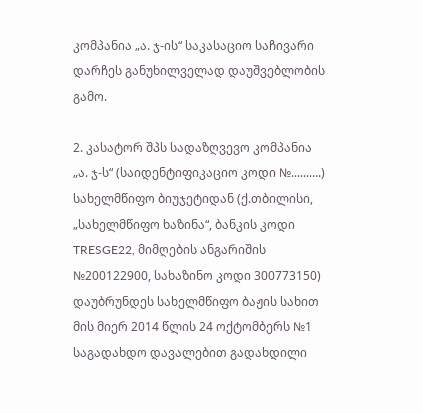კომპანია „ა. ჯ-ის“ საკასაციო საჩივარი დარჩეს განუხილველად დაუშვებლობის გამო.

2. კასატორ შპს სადაზღვევო კომპანია „ა. ჯ-ს“ (საიდენტიფიკაციო კოდი №..........) სახელმწიფო ბიუჯეტიდან (ქ.თბილისი, „სახელმწიფო ხაზინა“, ბანკის კოდი TRESGE22, მიმღების ანგარიშის №200122900, სახაზინო კოდი 300773150) დაუბრუნდეს სახელმწიფო ბაჟის სახით მის მიერ 2014 წლის 24 ოქტომბერს №1 საგადახდო დავალებით გადახდილი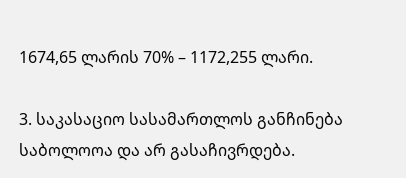1674,65 ლარის 70% – 1172,255 ლარი.

3. საკასაციო სასამართლოს განჩინება საბოლოოა და არ გასაჩივრდება.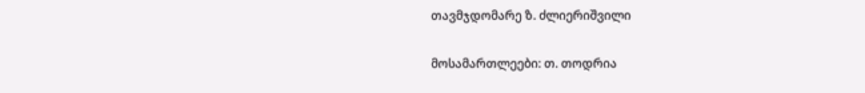თავმჯდომარე ზ. ძლიერიშვილი

მოსამართლეები: თ. თოდრია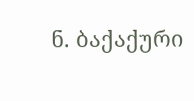ნ. ბაქაქური